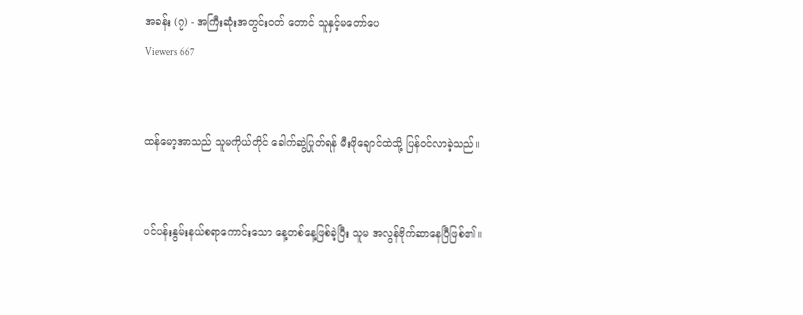အခန်း (၇) - အကြီးဆုံးအတွင်းဝတ် တောင် သူနှင့်မတော်ပေ
Viewers 667


ထန်မော့အာသည် သူမကိုယ်တိုင် ခေါက်ဆွဲပြုတ်ရန် မီးဖိုချောင်ထဲသို့ ပြန်ဝင်လာခဲ့သည်။


ပင်ပန်းနွမ်းနယ်စရာကောင်းသော နေ့တစ်နေ့ဖြစ်ခဲ့ပြီး သူမ အလွန်ဗိုက်ဆာနေပြီဖြစ်၏။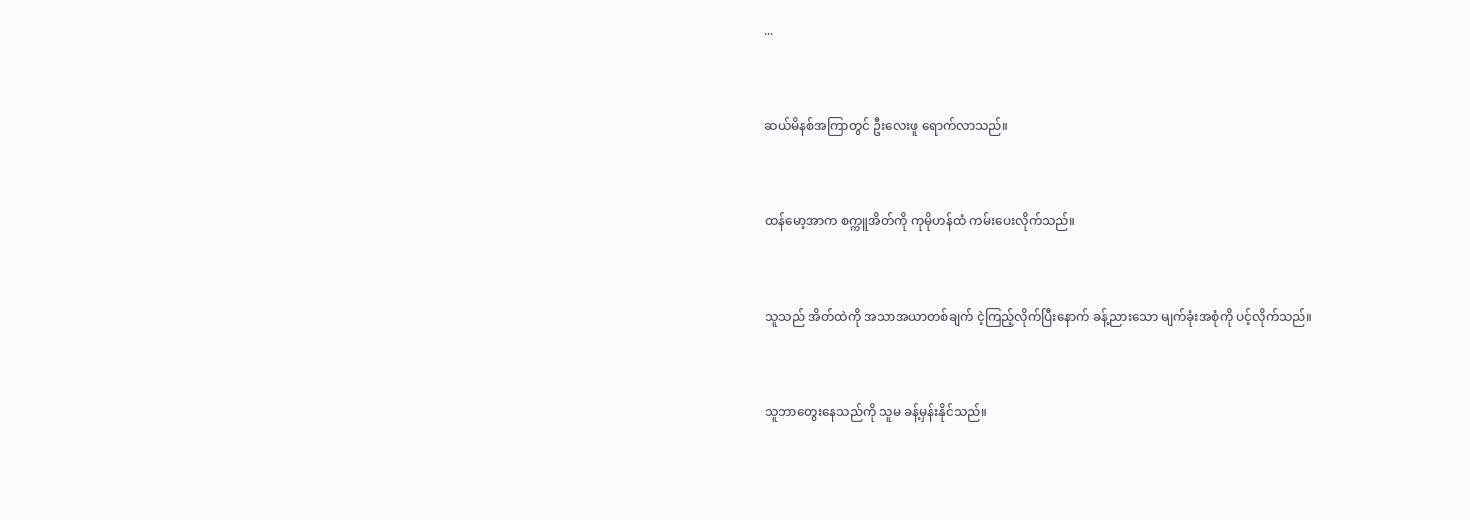...


ဆယ်မိနစ်အကြာတွင် ဦးလေးဖူ ရောက်လာသည်။


ထန်မော့အာက စက္ကူအိတ်ကို ကုမိုဟန်ထံ ကမ်းပေးလိုက်သည်။


သူသည် အိတ်ထဲကို အသာအယာတစ်ချက် ငဲ့ကြည့်လိုက်ပြီးနောက် ခန့်ညားသော မျက်ခုံးအစုံကို ပင့်လိုက်သည်။


သူဘာတွေးနေသည်ကို သူမ ခန့်မှန်းနိုင်သည်။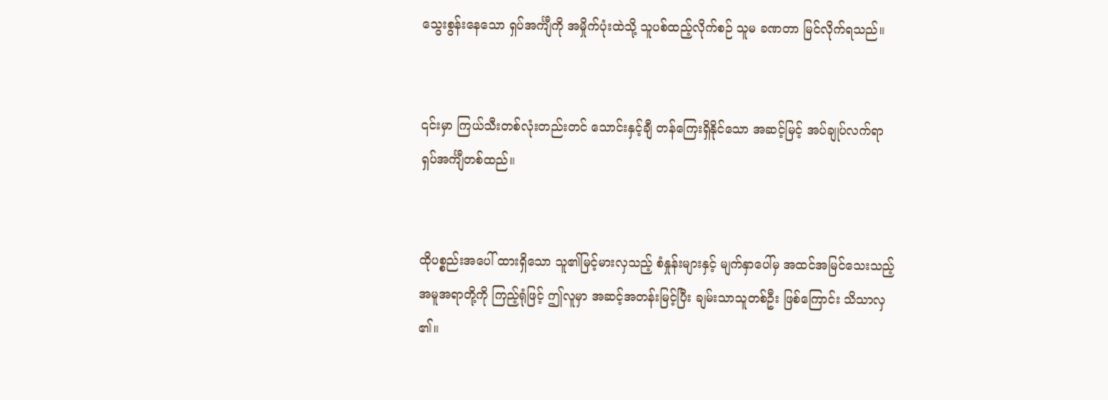သွေးစွန်းနေသော ရှပ်အင်္ကျီကို အမှိုက်ပုံးထဲသို့ သူပစ်ထည့်လိုက်စဉ် သူမ ခဏတာ မြင်လိုက်ရသည်။


၎င်းမှာ ကြယ်သီးတစ်လုံးတည်းတင် သောင်းနှင့်ချီ တန်ကြေးရှိနိုင်သော အဆင့်မြင့် အပ်ချုပ်လက်ရာ ရှပ်အင်္ကျီတစ်ထည်။


ထိုပစ္စည်းအပေါ် ထားရှိသော သူ၏မြင့်မားလှသည့် စံနှုန်းများနှင့် မျက်နှာပေါ်မှ အထင်အမြင်သေးသည့် အမူအရာတို့ကို ကြည့်ရုံဖြင့် ဤလူမှာ အဆင့်အတန်းမြင့်ပြီး ချမ်းသာသူတစ်ဦး ဖြစ်ကြောင်း သိသာလှ၏။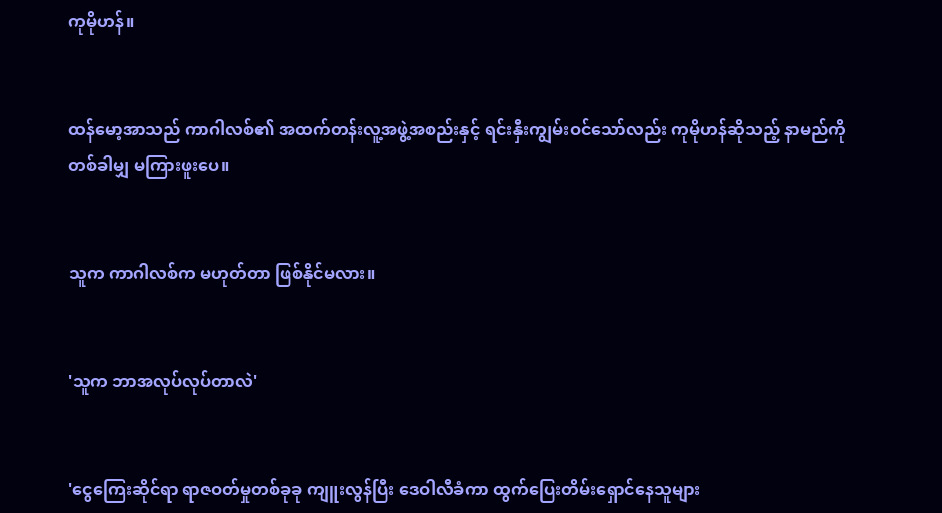ကုမိုဟန်။


ထန်မော့အာသည် ကာဂါလစ်၏ အထက်တန်းလူ့အဖွဲ့အစည်းနှင့် ရင်းနှီးကျွမ်းဝင်သော်လည်း ကုမိုဟန်ဆိုသည့် နာမည်ကို တစ်ခါမျှ မကြားဖူးပေ။


သူက ကာဂါလစ်က မဟုတ်တာ ဖြစ်နိုင်မလား။


'သူက ဘာအလုပ်လုပ်တာလဲ'


'ငွေကြေးဆိုင်ရာ ရာဇဝတ်မှုတစ်ခုခု ကျူးလွန်ပြီး ဒေဝါလီခံကာ ထွက်ပြေးတိမ်းရှောင်နေသူများ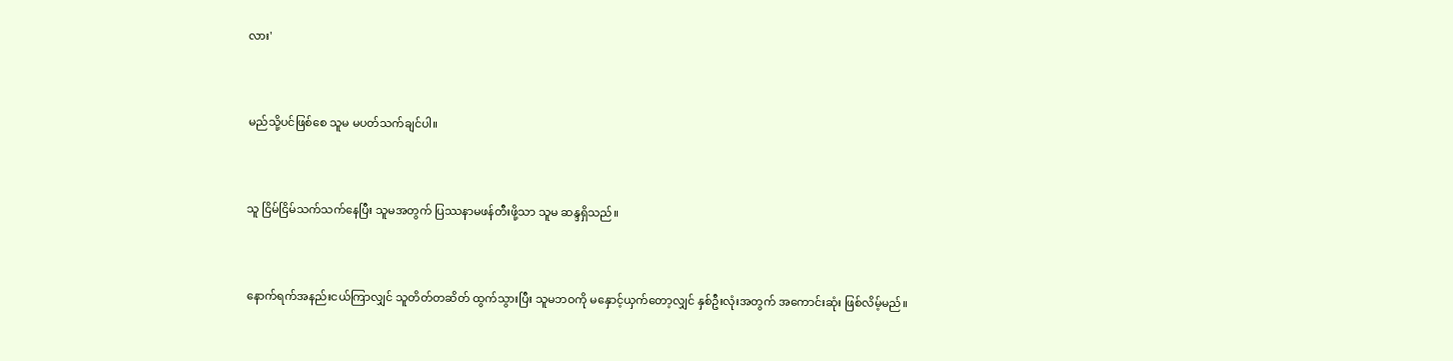လား'


မည်သို့ပင်ဖြစ်စေ သူမ မပတ်သက်ချင်ပါ။


သူ ငြိမ်ငြိမ်သက်သက်နေပြီး သူမအတွက် ပြဿနာမဖန်တီးဖို့သာ သူမ ဆန္ဒရှိသည်။


နောက်ရက်အနည်းငယ်ကြာလျှင် သူတိတ်တဆိတ် ထွက်သွားပြီး သူမဘဝကို မနှောင့်ယှက်တော့လျှင် နှစ်ဦးလုံးအတွက် အကောင်းဆုံး ဖြစ်လိမ့်မည်။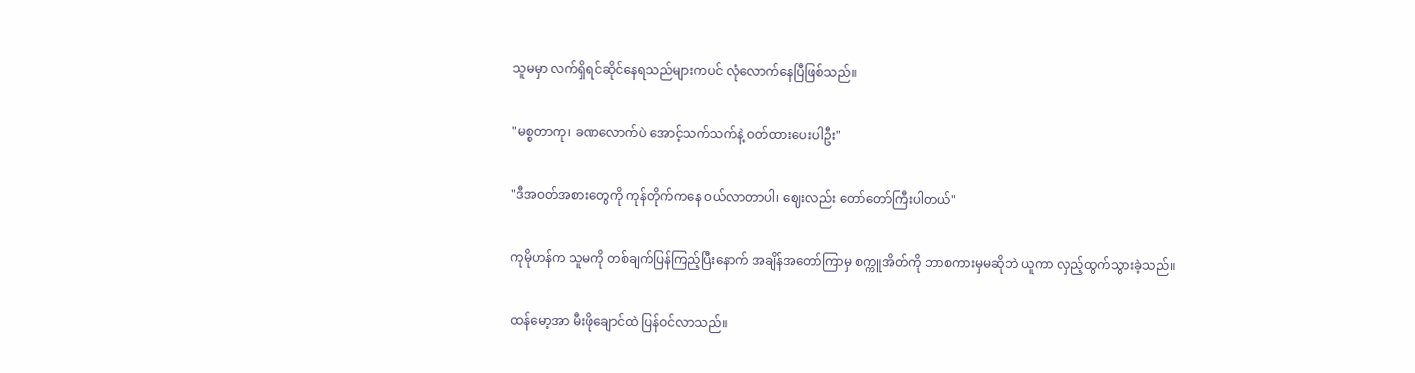သူမမှာ လက်ရှိရင်ဆိုင်နေရသည်များကပင် လုံလောက်နေပြီဖြစ်သည်။


"မစ္စတာကု၊ ခဏလောက်ပဲ အောင့်သက်သက်နဲ့ ဝတ်ထားပေးပါဦး"


"ဒီအဝတ်အစားတွေကို ကုန်တိုက်ကနေ ဝယ်လာတာပါ၊ ဈေးလည်း တော်တော်ကြီးပါတယ်"


ကုမိုဟန်က သူမကို တစ်ချက်ပြန်ကြည့်ပြီးနောက် အချိန်အတော်ကြာမှ စက္ကူအိတ်ကို ဘာစကားမှမဆိုဘဲ ယူကာ လှည့်ထွက်သွားခဲ့သည်။


ထန်မော့အာ မီးဖိုချောင်ထဲ ပြန်ဝင်လာသည်။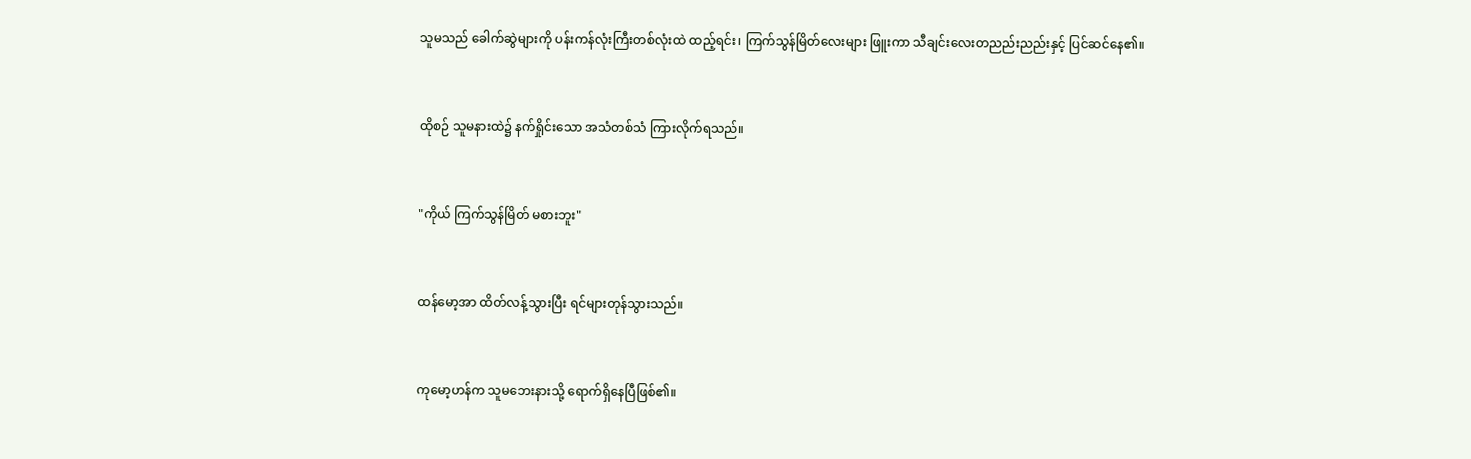သူမသည် ခေါက်ဆွဲများကို ပန်းကန်လုံးကြီးတစ်လုံးထဲ ထည့်ရင်း၊ ကြက်သွန်မြိတ်လေးများ ဖြူးကာ သီချင်းလေးတညည်းညည်းနှင့် ပြင်ဆင်နေ၏။


ထိုစဉ် သူမနားထဲ၌ နက်ရှိုင်းသော အသံတစ်သံ ကြားလိုက်ရသည်။


"ကိုယ် ကြက်သွန်မြိတ် မစားဘူး"


ထန်မော့အာ ထိတ်လန့်သွားပြီး ရင်များတုန်သွားသည်။


ကုမော့ဟန်က သူမဘေးနားသို့ ရောက်ရှိနေပြီဖြစ်၏။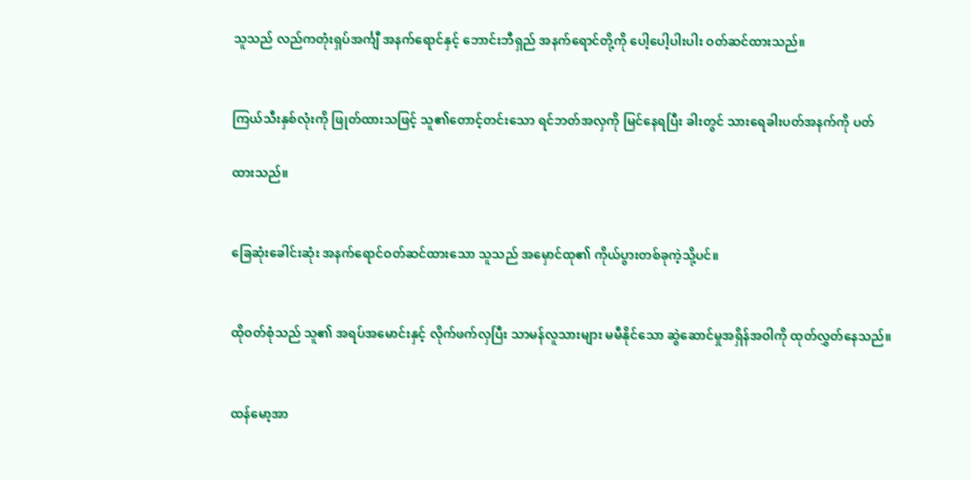သူသည် လည်ကတုံးရှပ်အင်္ကျီ အနက်ရောင်နှင့် ဘောင်းဘီရှည် အနက်ရောင်တို့ကို ပေါ့ပေါ့ပါးပါး ဝတ်ဆင်ထားသည်။


ကြယ်သီးနှစ်လုံးကို ဖြုတ်ထားသဖြင့် သူ၏တောင့်တင်းသော ရင်ဘတ်အလှကို မြင်နေရပြီး ခါးတွင် သားရေခါးပတ်အနက်ကို ပတ်

ထားသည်။


ခြေဆုံးခေါင်းဆုံး အနက်ရောင်ဝတ်ဆင်ထားသော သူသည် အမှောင်ထု၏ ကိုယ်ပွားတစ်ခုကဲ့သို့ပင်။


ထိုဝတ်စုံသည် သူ၏ အရပ်အမောင်းနှင့် လိုက်ဖက်လှပြီး သာမန်လူသားများ မမီနိုင်သော ဆွဲဆောင်မှုအရှိန်အဝါကို ထုတ်လွှတ်နေသည်။


ထန်မော့အာ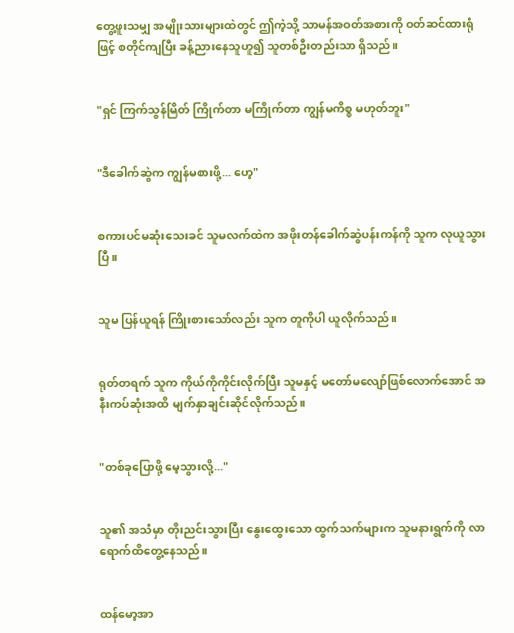တွေ့ဖူးသမျှ အမျိုးသားများထဲတွင် ဤကဲ့သို့ သာမန်အဝတ်အစားကို ဝတ်ဆင်ထားရုံဖြင့် စတိုင်ကျပြီး ခန့်ညားနေသူဟူ၍ သူတစ်ဦးတည်းသာ ရှိသည်။


"ရှင် ကြက်သွန်မြိတ် ကြိုက်တာ မကြိုက်တာ ကျွန်မကိစ္စ မဟုတ်ဘူး"


"ဒီခေါက်ဆွဲက ကျွန်မစားဖို့... ဟေ့"


စကားပင်မဆုံးသေးခင် သူမလက်ထဲက အဖိုးတန်ခေါက်ဆွဲပန်းကန်ကို သူက လုယူသွားပြီ။


သူမ ပြန်ယူရန် ကြိုးစားသော်လည်း သူက တူကိုပါ ယူလိုက်သည်။


ရုတ်တရက် သူက ကိုယ်ကိုကိုင်းလိုက်ပြီး သူမနှင့် မတော်မလျော်ဖြစ်လောက်အောင် အနီးကပ်ဆုံးအထိ မျက်နှာချင်းဆိုင်လိုက်သည်။


"တစ်ခုပြောဖို့ မေ့သွားလို့..."


သူ၏ အသံမှာ တိုးညင်းသွားပြီး နွေးထွေးသော ထွက်သက်များက သူမနားရွက်ကို လာရောက်ထိတွေ့နေသည်။


ထန်မော့အာ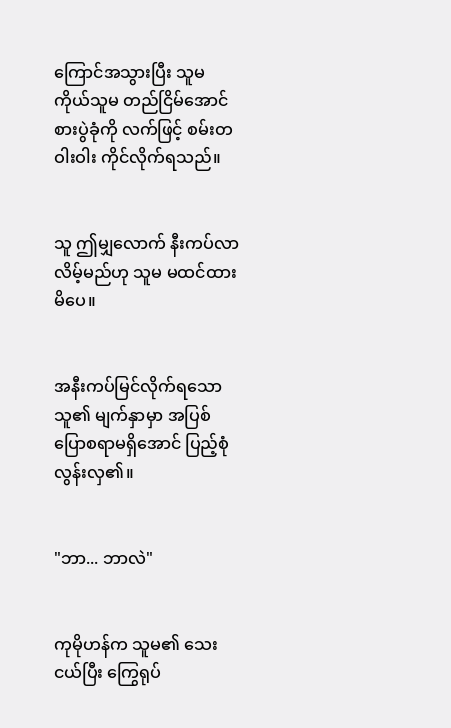ကြောင်အသွားပြီး သူမကိုယ်သူမ တည်ငြိမ်အောင် စားပွဲခုံကို လက်ဖြင့် စမ်းတဝါးဝါး ကိုင်လိုက်ရသည်။


သူ ဤမျှလောက် နီးကပ်လာလိမ့်မည်ဟု သူမ မထင်ထားမိပေ။


အနီးကပ်မြင်လိုက်ရသော သူ၏ မျက်နှာမှာ အပြစ်ပြောစရာမရှိအောင် ပြည့်စုံလွန်းလှ၏။


"ဘာ... ဘာလဲ"


ကုမိုဟန်က သူမ၏ သေးငယ်ပြီး ကြွေရုပ်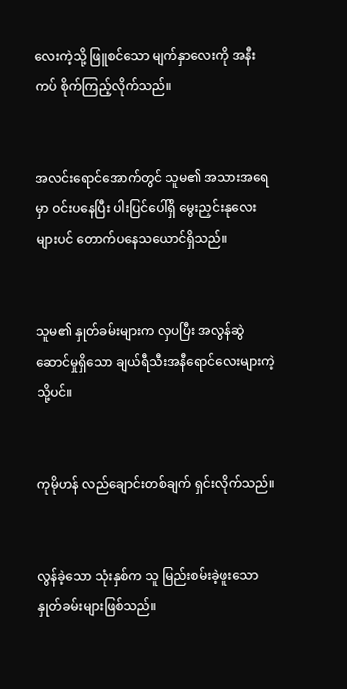လေးကဲ့သို့ ဖြူစင်သော မျက်နှာလေးကို အနီးကပ် စိုက်ကြည့်လိုက်သည်။


အလင်းရောင်အောက်တွင် သူမ၏ အသားအရေမှာ ဝင်းပနေပြီး ပါးပြင်ပေါ်ရှိ မွေးညှင်းနုလေးများပင် တောက်ပနေသယောင်ရှိသည်။


သူမ၏ နှုတ်ခမ်းများက လှပပြီး အလွန်ဆွဲဆောင်မှုရှိသော ချယ်ရီသီးအနီရောင်လေးများကဲ့သို့ပင်။


ကုမိုဟန် လည်ချောင်းတစ်ချက် ရှင်းလိုက်သည်။


လွန်ခဲ့သော သုံးနှစ်က သူ မြည်းစမ်းခဲ့ဖူးသော နှုတ်ခမ်းများဖြစ်သည်။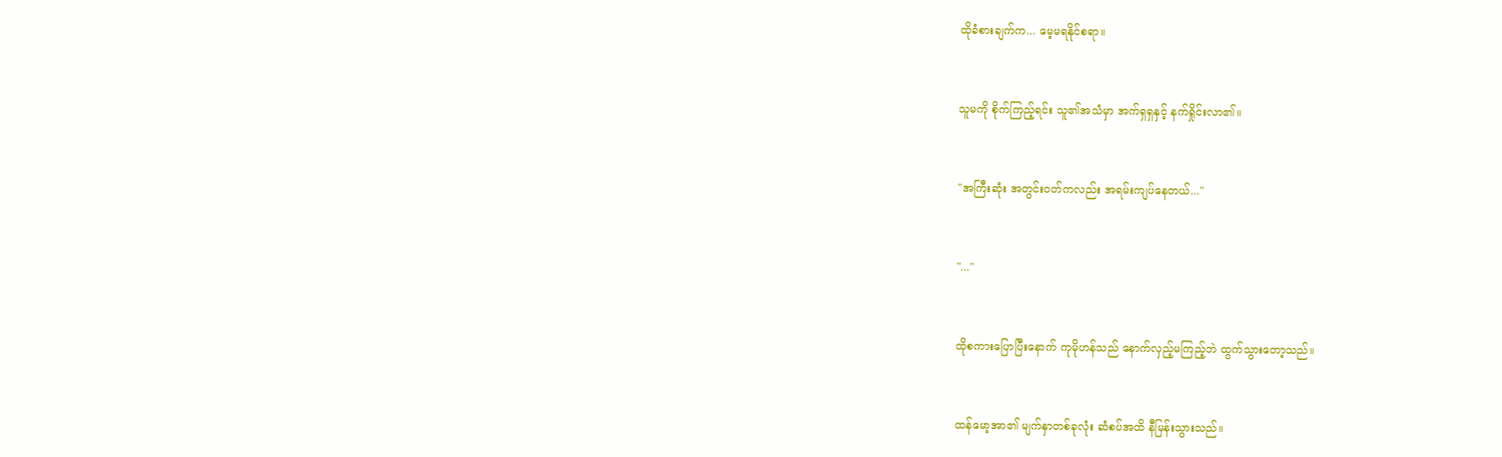ထိုခံစားချက်က... မေ့မရနိုင်စရာ။


သူမကို စိုက်ကြည့်ရင်း သူ၏အသံမှာ အက်ရှရှနှင့် နက်ရှိုင်းလာ၏။


"အကြီးဆုံး အတွင်းဝတ်ကလည်း အရမ်းကျပ်နေတယ်..."


"..."


ထိုစကားပြောပြီးနောက် ကုမိုဟန်သည် နောက်လှည့်မကြည့်ဘဲ ထွက်သွားတော့သည်။


ထန်မော့အာ၏ မျက်နှာတစ်ခုလုံး ဆံစပ်အထိ နီမြန်းသွားသည်။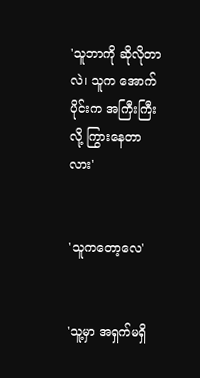'သူဘာကို ဆိုလိုတာလဲ၊ သူက အောက်ပိုင်းက အကြီးကြီးလို့ ကြွားနေတာလား'


'သူကတော့လေ'


'သူ့မှာ အရှက်မရှိ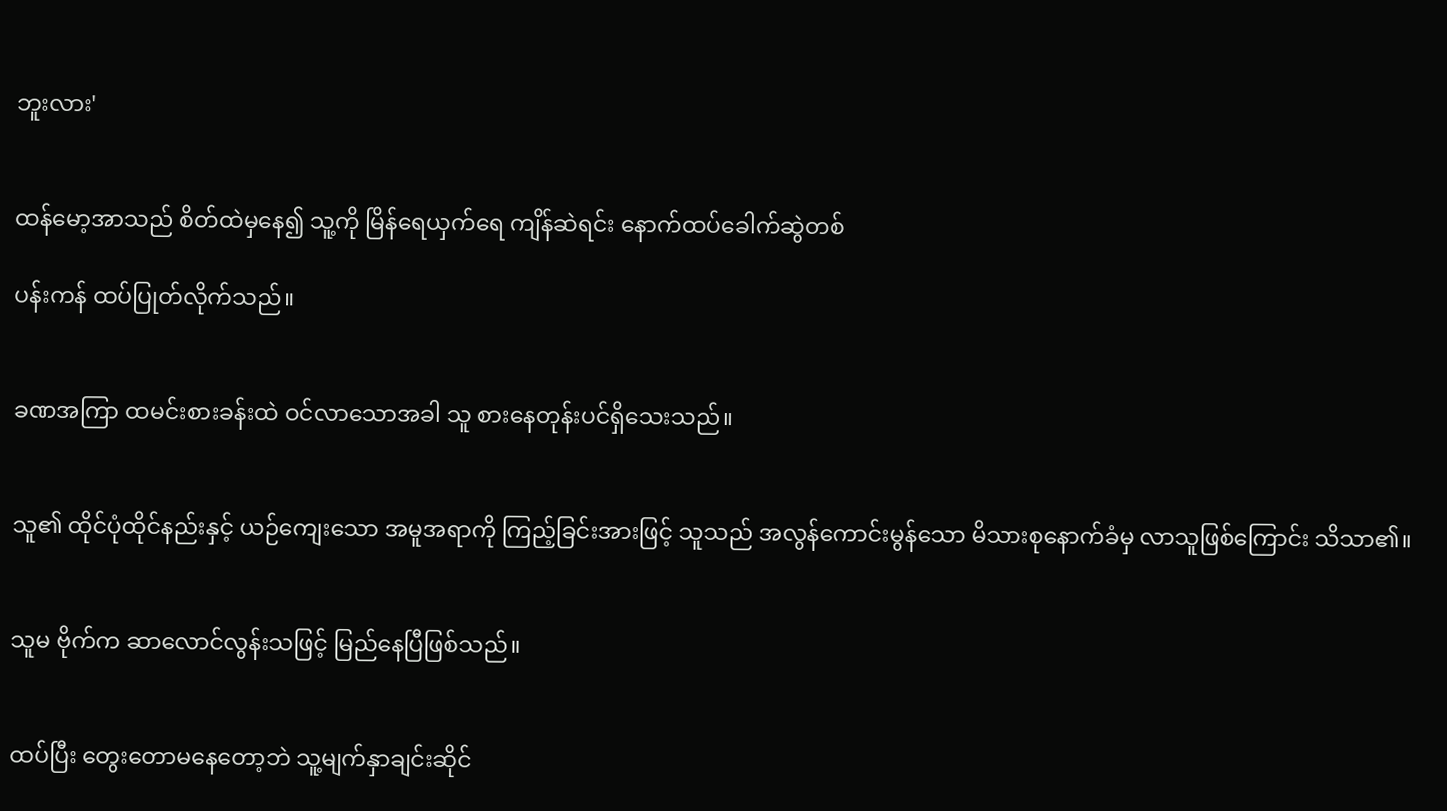ဘူးလား'


ထန်မော့အာသည် စိတ်ထဲမှနေ၍ သူ့ကို မြိန်ရေယှက်ရေ ကျိန်ဆဲရင်း နောက်ထပ်ခေါက်ဆွဲတစ်

ပန်းကန် ထပ်ပြုတ်လိုက်သည်။


ခဏအကြာ ထမင်းစားခန်းထဲ ဝင်လာသောအခါ သူ စားနေတုန်းပင်ရှိသေးသည်။


သူ၏ ထိုင်ပုံထိုင်နည်းနှင့် ယဉ်ကျေးသော အမူအရာကို ကြည့်ခြင်းအားဖြင့် သူသည် အလွန်ကောင်းမွန်သော မိသားစုနောက်ခံမှ လာသူဖြစ်ကြောင်း သိသာ၏။


သူမ ဗိုက်က ဆာလောင်လွန်းသဖြင့် မြည်နေပြီဖြစ်သည်။


ထပ်ပြီး တွေးတောမနေတော့ဘဲ သူ့မျက်နှာချင်းဆိုင်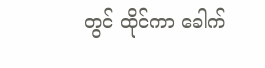တွင် ထိုင်ကာ ခေါက်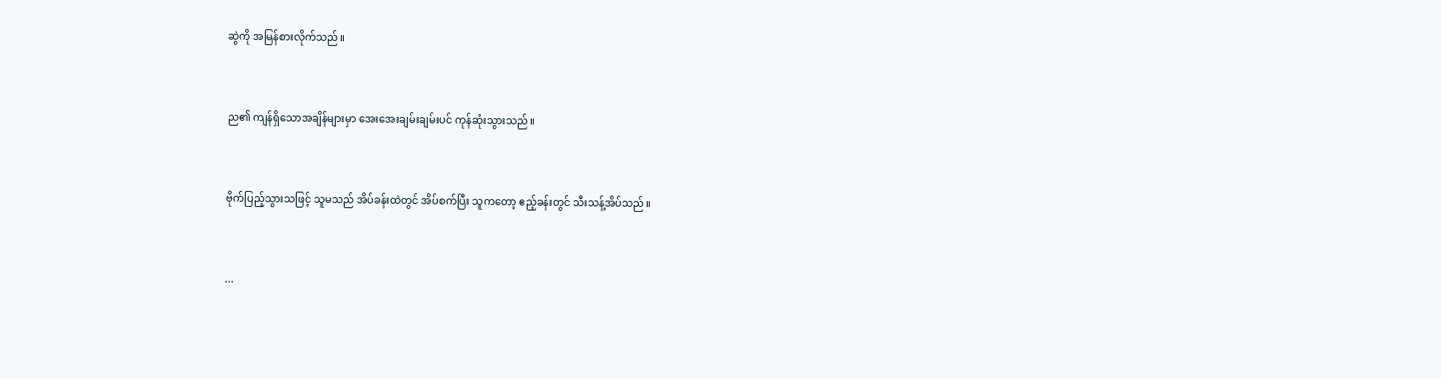ဆွဲကို အမြန်စားလိုက်သည်။


ည၏ ကျန်ရှိသောအချိန်များမှာ အေးအေးချမ်းချမ်းပင် ကုန်ဆုံးသွားသည်။


ဗိုက်ပြည့်သွားသဖြင့် သူမသည် အိပ်ခန်းထဲတွင် အိပ်စက်ပြီး သူကတော့ ဧည့်ခန်းတွင် သီးသန့်အိပ်သည်။


...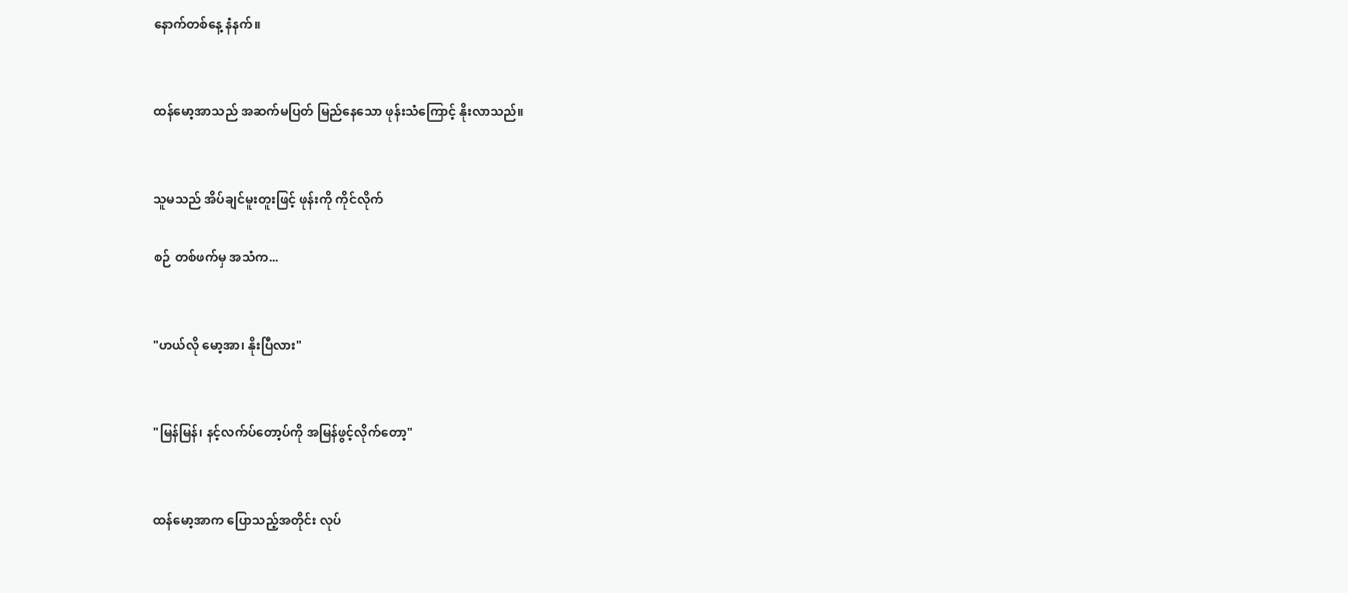နောက်တစ်နေ့ နံနက်။


ထန်မော့အာသည် အဆက်မပြတ် မြည်နေသော ဖုန်းသံကြောင့် နိုးလာသည်။


သူမသည် အိပ်ချင်မူးတူးဖြင့် ဖုန်းကို ကိုင်လိုက်

စဉ် တစ်ဖက်မှ အသံက...


"ဟယ်လို မော့အာ၊ နိုးပြီလား"


"မြန်မြန်၊ နင့်လက်ပ်တော့ပ်ကို အမြန်ဖွင့်လိုက်တော့"


ထန်မော့အာက ပြောသည့်အတိုင်း လုပ်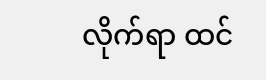လိုက်ရာ ထင်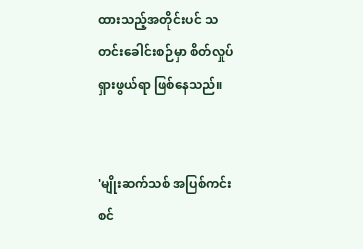ထားသည့်အတိုင်းပင် သတင်းခေါင်းစဉ်မှာ စိတ်လှုပ်ရှားဖွယ်ရာ ဖြစ်နေသည်။


'မျိုးဆက်သစ် အပြစ်ကင်းစင်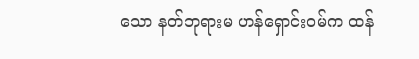သော နတ်ဘုရားမ ဟန်ရှောင်းဝမ်က ထန်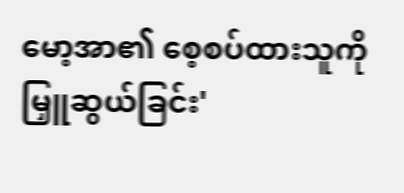မော့အာ၏ စေ့စပ်ထားသူကို မြှူဆွယ်ခြင်း'